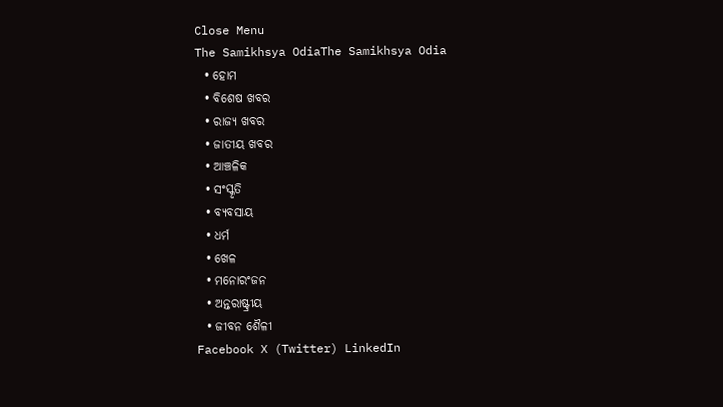Close Menu
The Samikhsya OdiaThe Samikhsya Odia
  • ହୋମ
  • ବିଶେଷ ଖବର
  • ରାଜ୍ୟ ଖବର
  • ଜାତୀୟ ଖବର
  • ଆଞ୍ଚଳିକ
  • ସଂସ୍କୃତି
  • ବ୍ୟବସାୟ
  • ଧର୍ମ
  • ଖେଳ
  • ମନୋରଂଜନ
  • ଅନ୍ତରାଷ୍ଟ୍ରୀୟ
  • ଜୀବନ ଶୈଳୀ
Facebook X (Twitter) LinkedIn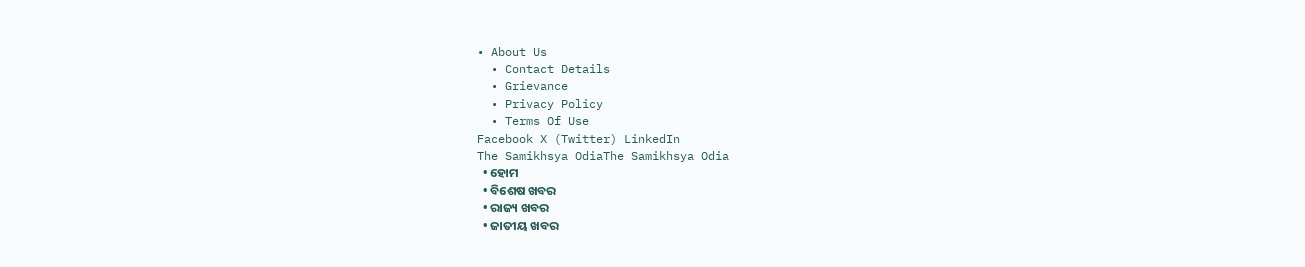• About Us
  • Contact Details
  • Grievance
  • Privacy Policy
  • Terms Of Use
Facebook X (Twitter) LinkedIn
The Samikhsya OdiaThe Samikhsya Odia
  • ହୋମ
  • ବିଶେଷ ଖବର
  • ରାଜ୍ୟ ଖବର
  • ଜାତୀୟ ଖବର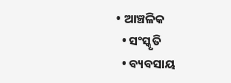• ଆଞ୍ଚଳିକ
  • ସଂସ୍କୃତି
  • ବ୍ୟବସାୟ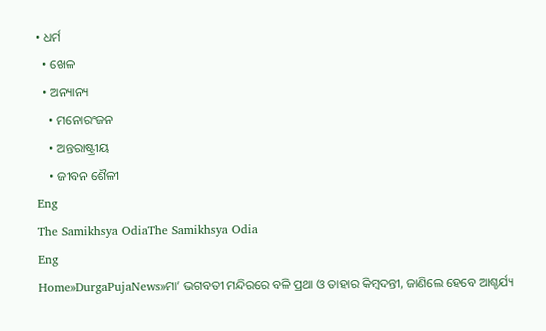• ଧର୍ମ
  • ଖେଳ
  • ଅନ୍ୟାନ୍ୟ
    • ମନୋରଂଜନ
    • ଅନ୍ତରାଷ୍ଟ୍ରୀୟ
    • ଜୀବନ ଶୈଳୀ
Eng
The Samikhsya OdiaThe Samikhsya Odia
Eng
Home»DurgaPujaNews»ମା’ ଭଗବତୀ ମନ୍ଦିରରେ ବଳି ପ୍ରଥା ଓ ତାହାର କିମ୍ବଦନ୍ତୀ, ଜାଣିଲେ ହେବେ ଆଶ୍ଚର୍ଯ୍ୟ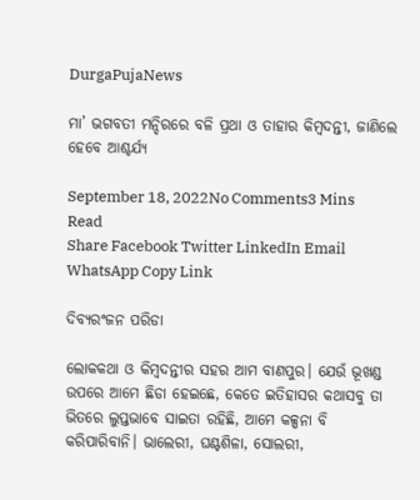DurgaPujaNews

ମା’ ଭଗବତୀ ମନ୍ଦିରରେ ବଳି ପ୍ରଥା ଓ ତାହାର କିମ୍ବଦନ୍ତୀ, ଜାଣିଲେ ହେବେ ଆଶ୍ଚର୍ଯ୍ୟ

September 18, 2022No Comments3 Mins Read
Share Facebook Twitter LinkedIn Email WhatsApp Copy Link

ଦିବ୍ୟରଂଜନ ପରିଡା

ଲୋକକଥା ଓ କିମ୍ବଦନ୍ତୀର ସହର ଆମ ବାଣପୁର। ଯେଉଁ ଭୂଖଣ୍ଡ ଉପରେ ଆମେ ଛିଡା ହେଇଛେ, କେତେ ଇତିହାସର କଥାସବୁ ତା ଭିତରେ ଲୁପ୍ତଭାବେ ସାଇତା ରହିଛି, ଆମେ କଳ୍ପନା ବି କରିପାରିବାନି। ଭାଲେରୀ, ଘଣ୍ଟଶିଳା, ସୋଲରୀ,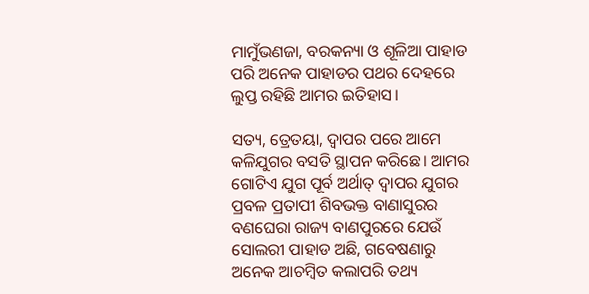ମାମୁଁଭଣଜା, ବରକନ୍ୟା ଓ ଶୂଳିଆ ପାହାଡ ପରି ଅନେକ ପାହାଡର ପଥର ଦେହରେ ଲୁପ୍ତ ରହିଛି ଆମର ଇତିହାସ।

ସତ୍ୟ, ତ୍ରେତୟା, ଦ୍ବାପର ପରେ ଆମେ କଳିଯୁଗର ବସତି ସ୍ଥାପନ କରିଛେ। ଆମର ଗୋଟିଏ ଯୁଗ ପୂର୍ବ ଅର୍ଥାତ୍ ଦ୍ବାପର ଯୁଗର ପ୍ରବଳ ପ୍ରତାପୀ ଶିବଭକ୍ତ ବାଣାସୁରର ବଣଘେରା ରାଜ୍ୟ ବାଣପୁରରେ ଯେଉଁ ସୋଲରୀ ପାହାଡ ଅଛି, ଗବେଷଣାରୁ ଅନେକ ଆଚମ୍ବିତ କଲାପରି ତଥ୍ୟ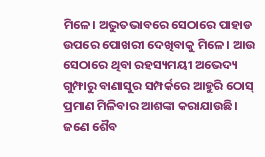ମିଳେ। ଅଦ୍ଭୁତଭାବରେ ସେଠାରେ ପାହାଡ ଉପରେ ପୋଖରୀ ଦେଖିବାକୁ ମିଳେ। ଆଉ ସେଠାରେ ଥିବା ରହସ୍ୟମୟୀ ଅଭେଦ୍ୟ ଗୁମ୍ଫାରୁ ବାଣାସୁର ସମ୍ପର୍କରେ ଆହୁରି ଠୋସ୍ ପ୍ରମାଣ ମିଳିବାର ଆଶଙ୍କା କରାଯାଉଛି। ଜଣେ ଶୈବ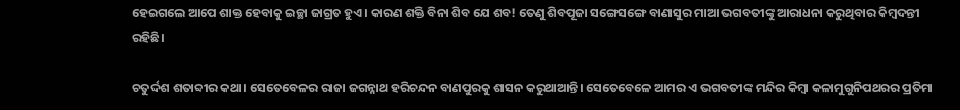ହେଇଗଲେ ଆପେ ଶାକ୍ତ ହେବାକୁ ଇଚ୍ଛା ଜାଗ୍ରତ ହୁଏ। କାରଣ ଶକ୍ତି ବିନା ଶିବ ଯେ ଶବ! ତେଣୁ ଶିବପୂଜା ସଙ୍ଗେସଙ୍ଗେ ବାଣାସୁର ମାଆ ଭଗବତୀଙ୍କୁ ଆରାଧନା କରୁଥିବାର କିମ୍ବଦନ୍ତୀ ରହିଛି।

ଚତୁର୍ଦ୍ଦଶ ଶତାବ୍ଦୀର କଥା। ସେତେବେଳର ରାଜା ଜଗନ୍ନାଥ ହରିଚନ୍ଦନ ବାଣପୁରକୁ ଶାସନ କରୁଥାଆନ୍ତି। ସେତେବେଳେ ଆମର ଏ ଭଗବତୀଙ୍କ ମନ୍ଦିର କିମ୍ବା କଳାମୁଗୁନିପଥରର ପ୍ରତିମା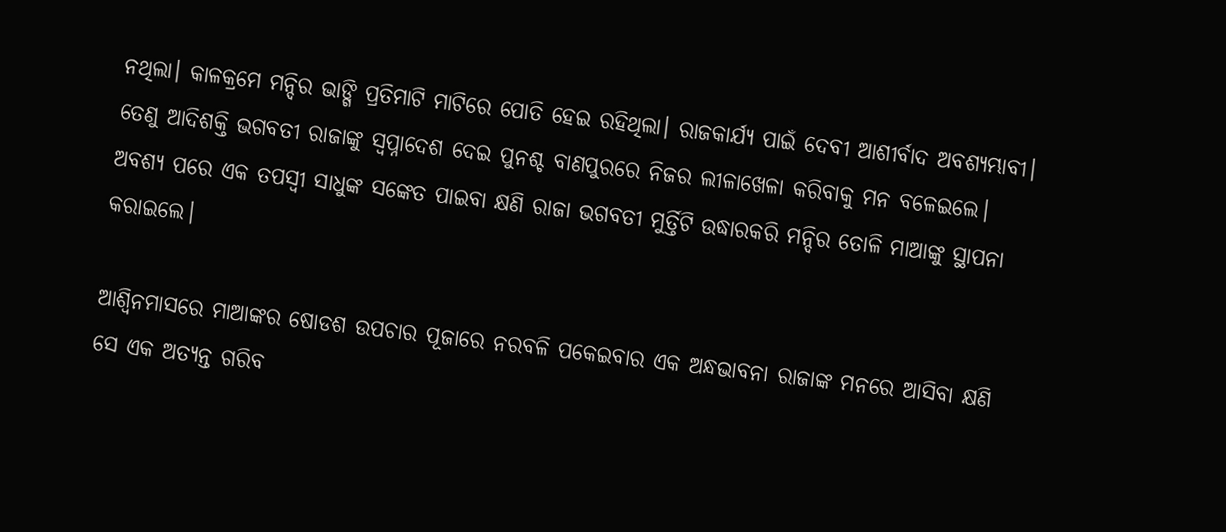ନଥିଲା। କାଳକ୍ରମେ ମନ୍ଦିର ଭାଙ୍ଗି ପ୍ରତିମାଟି ମାଟିରେ ପୋତି ହେଇ ରହିଥିଲା। ରାଜକାର୍ଯ୍ୟ ପାଇଁ ଦେବୀ ଆଶୀର୍ବାଦ ଅବଶ୍ୟମ୍ଭାବୀ। ତେଣୁ ଆଦିଶକ୍ତି ଭଗବତୀ ରାଜାଙ୍କୁ ସ୍ବପ୍ନାଦେଶ ଦେଇ ପୁନଶ୍ଚ ବାଣପୁରରେ ନିଜର ଲୀଳାଖେଳା କରିବାକୁ ମନ ବଳେଇଲେ। ଅବଶ୍ୟ ପରେ ଏକ ତପସ୍ବୀ ସାଧୁଙ୍କ ସଙ୍କେତ ପାଇବା କ୍ଷଣି ରାଜା ଭଗବତୀ ମୁର୍ତ୍ତିଟି ଉଦ୍ଧାରକରି ମନ୍ଦିର ତୋଳି ମାଆଙ୍କୁ ସ୍ଥାପନା କରାଇଲେ।

ଆଶ୍ବିନମାସରେ ମାଆଙ୍କର ଷୋଡଶ ଉପଚାର ପୂଜାରେ ନରବଳି ପକେଇବାର ଏକ ଅନ୍ଧଭାବନା ରାଜାଙ୍କ ମନରେ ଆସିବା କ୍ଷଣି ସେ ଏକ ଅତ୍ୟନ୍ତ ଗରିବ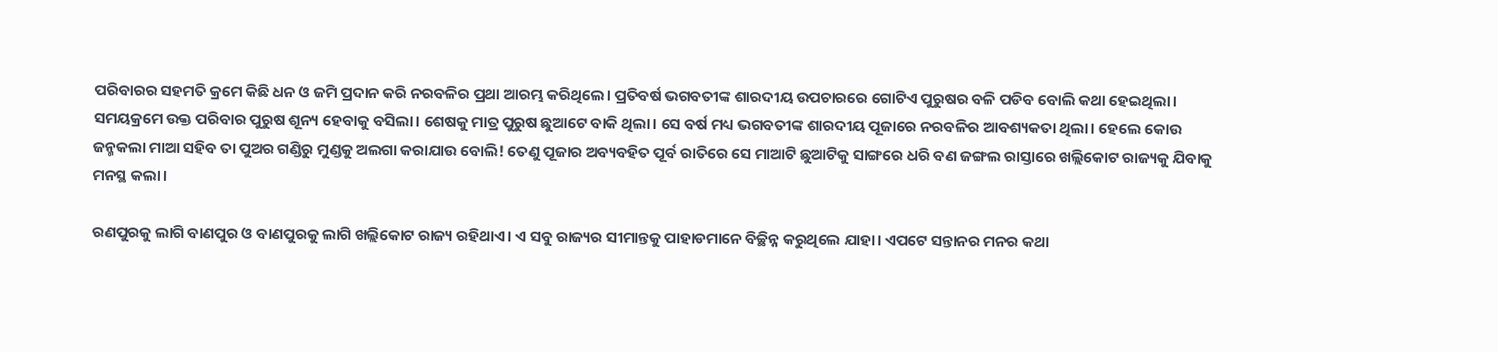ପରିବାରର ସହମତି କ୍ରମେ କିଛି ଧନ ଓ ଜମି ପ୍ରଦାନ କରି ନରବଳିର ପ୍ରଥା ଆରମ୍ଭ କରିଥିଲେ। ପ୍ରତିବର୍ଷ ଭଗବତୀଙ୍କ ଶାରଦୀୟ ଉପଚାରରେ ଗୋଟିଏ ପୁରୁଷର ବଳି ପଡିବ ବୋଲି କଥା ହେଇଥିଲା। ସମୟକ୍ରମେ ଉକ୍ତ ପରିବାର ପୁରୁଷ ଶୂନ୍ୟ ହେବାକୁ ବସିଲା। ଶେଷକୁ ମାତ୍ର ପୁରୁଷ ଛୁଆଟେ ବାକି ଥିଲା। ସେ ବର୍ଷ ମଧ୍ୟ ଭଗବତୀଙ୍କ ଶାରଦୀୟ ପୂଜାରେ ନରବଳିର ଆବଶ୍ୟକତା ଥିଲା। ହେଲେ କୋଉ ଜନ୍ମକଲା ମାଆ ସହିବ ତା ପୁଅର ଗଣ୍ଡିରୁ ମୁଣ୍ଡକୁ ଅଲଗା କରାଯାଉ ବୋଲି! ତେଣୁ ପୂଜାର ଅବ୍ୟବହିତ ପୂର୍ବ ରାତିରେ ସେ ମାଆଟି ଛୁଆଟିକୁ ସାଙ୍ଗରେ ଧରି ବଣ ଜଙ୍ଗଲ ରାସ୍ତାରେ ଖଲ୍ଲିକୋଟ ରାଜ୍ୟକୁ ଯିବାକୁ ମନସ୍ଥ କଲା।

ରଣପୁରକୁ ଲାଗି ବାଣପୁର ଓ ବାଣପୁରକୁ ଲାଗି ଖଲ୍ଲିକୋଟ ରାଜ୍ୟ ରହିଥାଏ। ଏ ସବୁ ରାଜ୍ୟର ସୀମାନ୍ତକୁ ପାହାଡମାନେ ବିଚ୍ଛିନ୍ନ କରୁଥିଲେ ଯାହା। ଏପଟେ ସନ୍ତାନର ମନର କଥା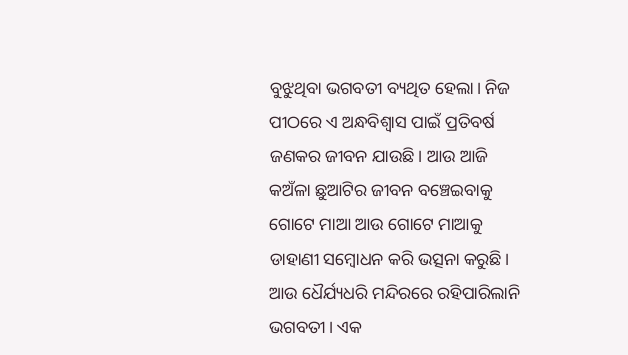ବୁଝୁଥିବା ଭଗବତୀ ବ୍ୟଥିତ ହେଲା। ନିଜ ପୀଠରେ ଏ ଅନ୍ଧବିଶ୍ବାସ ପାଇଁ ପ୍ରତିବର୍ଷ ଜଣକର ଜୀବନ ଯାଉଛି। ଆଉ ଆଜି କଅଁଳା ଛୁଆଟିର ଜୀବନ ବଞ୍ଚେଇବାକୁ ଗୋଟେ ମାଆ ଆଉ ଗୋଟେ ମାଆକୁ ଡାହାଣୀ ସମ୍ବୋଧନ କରି ଭତ୍ସନା କରୁଛି। ଆଉ ଧୈର୍ଯ୍ୟଧରି ମନ୍ଦିରରେ ରହିପାରିଲାନି ଭଗବତୀ। ଏକ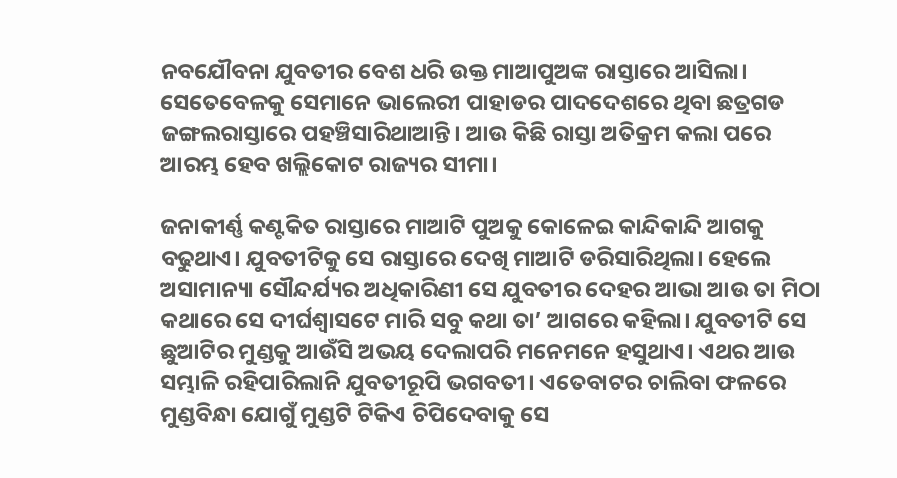ନବଯୌବନା ଯୁବତୀର ବେଶ ଧରି ଉକ୍ତ ମାଆପୁଅଙ୍କ ରାସ୍ତାରେ ଆସିଲା। ସେତେବେଳକୁ ସେମାନେ ଭାଲେରୀ ପାହାଡର ପାଦଦେଶରେ ଥିବା ଛତ୍ରଗଡ ଜଙ୍ଗଲରାସ୍ତାରେ ପହଞ୍ଚିସାରିଥାଆନ୍ତି। ଆଉ କିଛି ରାସ୍ତା ଅତିକ୍ରମ କଲା ପରେ ଆରମ୍ଭ ହେବ ଖଲ୍ଲିକୋଟ ରାଜ୍ୟର ସୀମା।

ଜନାକୀର୍ଣ୍ଣ କଣ୍ଟକିତ ରାସ୍ତାରେ ମାଆଟି ପୁଅକୁ କୋଳେଇ କାନ୍ଦିକାନ୍ଦି ଆଗକୁ ବଢୁଥାଏ। ଯୁବତୀଟିକୁ ସେ ରାସ୍ତାରେ ଦେଖି ମାଆଟି ଡରିସାରିଥିଲା। ହେଲେ ଅସାମାନ୍ୟା ସୌନ୍ଦର୍ଯ୍ୟର ଅଧିକାରିଣୀ ସେ ଯୁବତୀର ଦେହର ଆଭା ଆଉ ତା ମିଠା କଥାରେ ସେ ଦୀର୍ଘଶ୍ବାସଟେ ମାରି ସବୁ କଥା ତା’ ଆଗରେ କହିଲା। ଯୁବତୀଟି ସେ ଛୁଆଟିର ମୁଣ୍ଡକୁ ଆଉଁସି ଅଭୟ ଦେଲାପରି ମନେମନେ ହସୁଥାଏ। ଏଥର ଆଉ ସମ୍ଭାଳି ରହିପାରିଲାନି ଯୁବତୀରୂପି ଭଗବତୀ। ଏତେବାଟର ଚାଲିବା ଫଳରେ ମୁଣ୍ଡବିନ୍ଧା ଯୋଗୁଁ ମୁଣ୍ଡଟି ଟିକିଏ ଚିପିଦେବାକୁ ସେ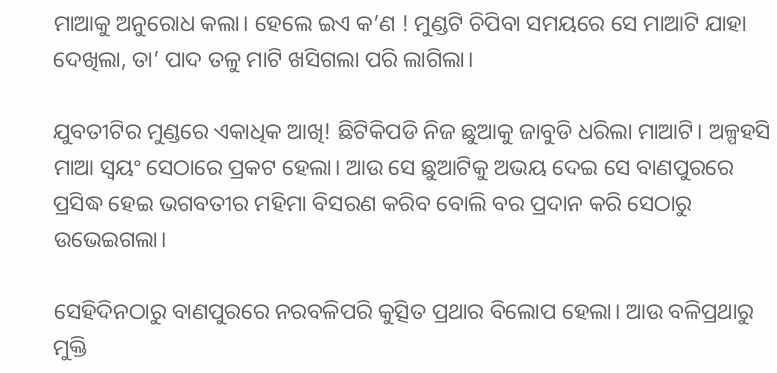ମାଆକୁ ଅନୁରୋଧ କଲା। ହେଲେ ଇଏ କ’ଣ ! ମୁଣ୍ଡଟି ଚିପିବା ସମୟରେ ସେ ମାଆଟି ଯାହା ଦେଖିଲା, ତା’ ପାଦ ତଳୁ ମାଟି ଖସିଗଲା ପରି ଲାଗିଲା।

ଯୁବତୀଟିର ମୁଣ୍ଡରେ ଏକାଧିକ ଆଖି! ଛିଟିକିପଡି ନିଜ ଛୁଆକୁ ଜାବୁଡି ଧରିଲା ମାଆଟି। ଅଳ୍ପହସି ମାଆ ସ୍ବୟଂ ସେଠାରେ ପ୍ରକଟ ହେଲା। ଆଉ ସେ ଛୁଆଟିକୁ ଅଭୟ ଦେଇ ସେ ବାଣପୁରରେ ପ୍ରସିଦ୍ଧ ହେଇ ଭଗବତୀର ମହିମା ବିସରଣ କରିବ ବୋଲି ବର ପ୍ରଦାନ କରି ସେଠାରୁ ଉଭେଇଗଲା।

ସେହିଦିନଠାରୁ ବାଣପୁରରେ ନରବଳିପରି କୁତ୍ସିତ ପ୍ରଥାର ବିଲୋପ ହେଲା। ଆଉ ବଳିପ୍ରଥାରୁ ମୁକ୍ତି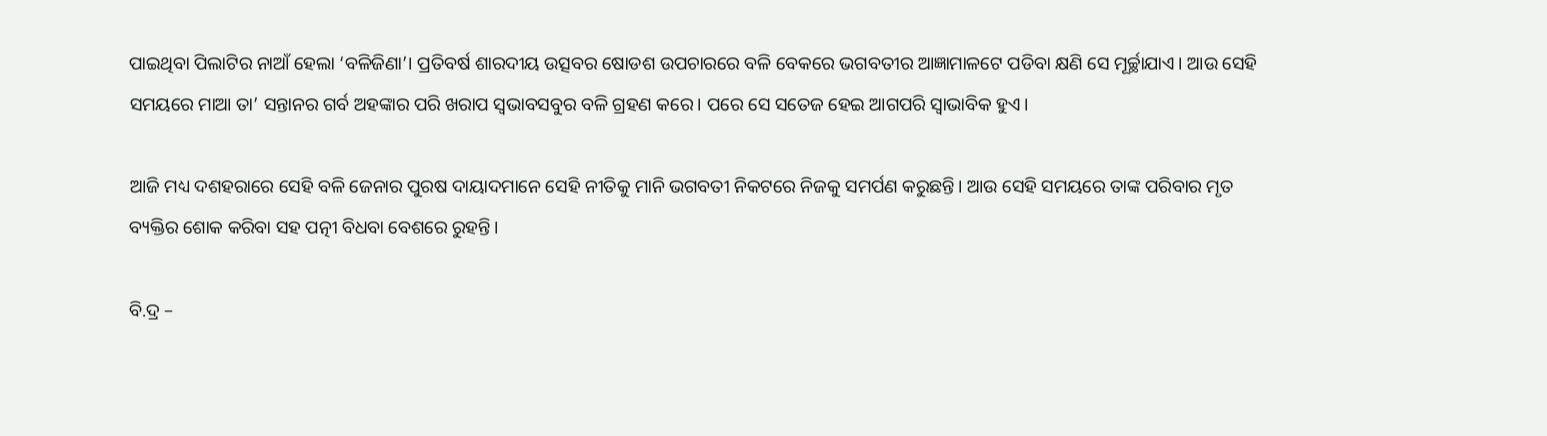ପାଇଥିବା ପିଲାଟିର ନାଆଁ ହେଲା ‘ବଳିଜିଣା’। ପ୍ରତିବର୍ଷ ଶାରଦୀୟ ଉତ୍ସବର ଷୋଡଶ ଉପଚାରରେ ବଳି ବେକରେ ଭଗବତୀର ଆଜ୍ଞାମାଳଟେ ପଡିବା କ୍ଷଣି ସେ ମୂର୍ଚ୍ଛାଯାଏ। ଆଉ ସେହି ସମୟରେ ମାଆ ତା’ ସନ୍ତାନର ଗର୍ବ ଅହଙ୍କାର ପରି ଖରାପ ସ୍ବଭାବସବୁର ବଳି ଗ୍ରହଣ କରେ। ପରେ ସେ ସତେଜ ହେଇ ଆଗପରି ସ୍ବାଭାବିକ ହୁଏ।

ଆଜି ମଧ୍ୟ ଦଶହରାରେ ସେହି ବଳି ଜେନାର ପୁରଷ ଦାୟାଦମାନେ ସେହି ନୀତିକୁ ମାନି ଭଗବତୀ ନିକଟରେ ନିଜକୁ ସମର୍ପଣ କରୁଛନ୍ତି। ଆଉ ସେହି ସମୟରେ ତାଙ୍କ ପରିବାର ମୃତ ବ୍ୟକ୍ତିର ଶୋକ କରିବା ସହ ପତ୍ନୀ ବିଧବା ବେଶରେ ରୁହନ୍ତି।

ବି.ଦ୍ର –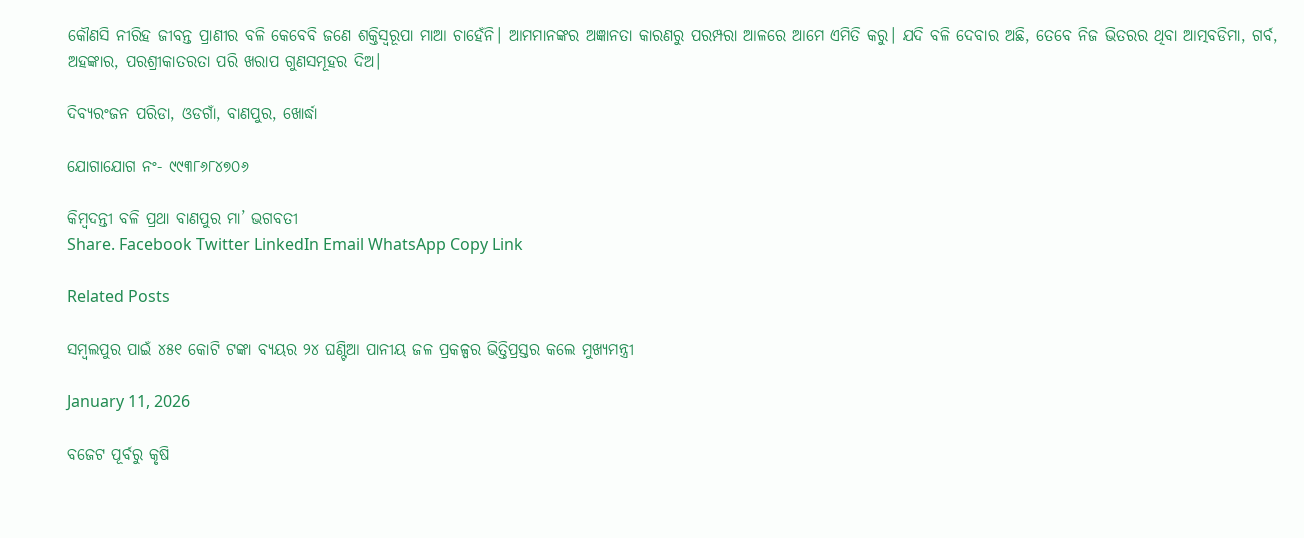କୌଣସି ନୀରିହ ଜୀବନ୍ତ ପ୍ରାଣୀର ବଳି କେବେବି ଜଣେ ଶକ୍ତିସ୍ବରୂପା ମାଆ ଚାହେଁନି। ଆମମାନଙ୍କର ଅଜ୍ଞାନତା କାରଣରୁ ପରମ୍ପରା ଆଳରେ ଆମେ ଏମିତି କରୁ। ଯଦି ବଳି ଦେବାର ଅଛି, ତେବେ ନିଜ ଭିତରର ଥିବା ଆତ୍ମବଡିମା, ଗର୍ବ, ଅହଙ୍କାର, ପରଶ୍ରୀକାତରତା ପରି ଖରାପ ଗୁଣସମୂହର ଦିଅ।

ଦିବ୍ୟରଂଜନ ପରିଡା, ଓଡଗାଁ, ବାଣପୁର, ଖୋର୍ଦ୍ଧା

ଯୋଗାଯୋଗ ନଂ- ୯୯୩୮୬୮୪୭୦୬

କିମ୍ବଦନ୍ତୀ ବଳି ପ୍ରଥା ବାଣପୁର ମା’ ଭଗବତୀ
Share. Facebook Twitter LinkedIn Email WhatsApp Copy Link

Related Posts

ସମ୍ବଲପୁର ପାଇଁ ୪୫୧ କୋଟି ଟଙ୍କା ବ୍ୟୟର ୨୪ ଘଣ୍ଟିଆ ପାନୀୟ ଜଳ ପ୍ରକଳ୍ପର ଭିତ୍ତିପ୍ରସ୍ତର କଲେ ମୁଖ୍ୟମନ୍ତ୍ରୀ

January 11, 2026

ବଜେଟ ପୂର୍ବରୁ କୃଷି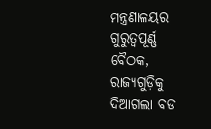ମନ୍ତ୍ରଣାଳୟର ଗୁରୁତ୍ୱପୂର୍ଣ୍ଣ ବୈଠକ, ରାଜ୍ୟଗୁଡ଼ିକୁ ଦିଆଗଲା ବଡ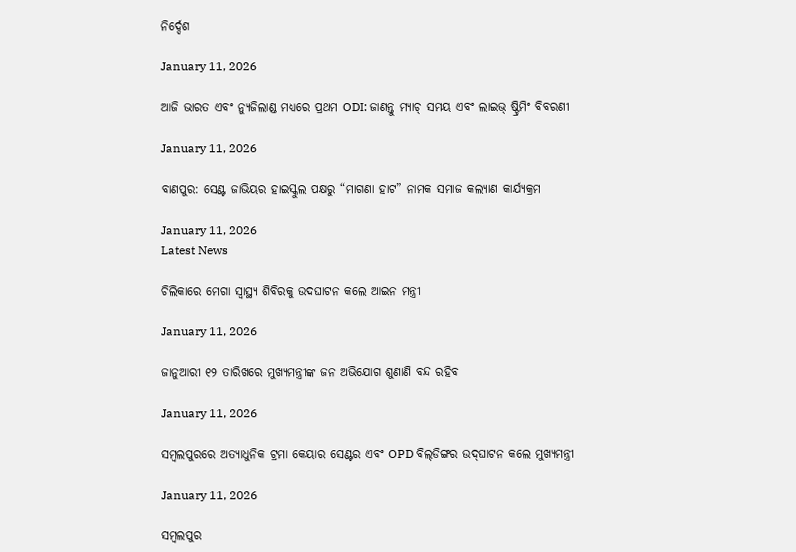ନିର୍ଦ୍ଦେଶ

January 11, 2026

ଆଜି ଭାରତ ଏବଂ ନ୍ୟୁଜିଲାଣ୍ଡ ମଧ୍ୟରେ ପ୍ରଥମ ODI: ଜାଣନ୍ତୁ ମ୍ୟାଚ୍ ସମୟ ଏବଂ ଲାଇଭ୍ ଷ୍ଟ୍ରିମିଂ ବିବରଣୀ

January 11, 2026

ବାଣପୁର: ସେଣ୍ଟ ଜାଭିୟର ହାଇସ୍କୁଲ ପକ୍ଷରୁ “ମାଗଣା ହାଟ” ନାମକ ସମାଜ କଲ୍ୟାଣ କାର୍ଯ୍ୟକ୍ରମ

January 11, 2026
Latest News

ଚିଲିକାରେ ମେଗା ସ୍ୱାସ୍ଥ୍ୟ ଶିବିରକୁ ଉଦଘାଟନ କଲେ ଆଇନ ମନ୍ତ୍ରୀ

January 11, 2026

ଜାନୁଆରୀ ୧୨ ତାରିଖରେ ମୁଖ୍ୟମନ୍ତ୍ରୀଙ୍କ ଜନ ଅଭିଯୋଗ ଶୁଣାଣି ବନ୍ଦ ରହିବ

January 11, 2026

ସମ୍ବଲପୁରରେ ଅତ୍ୟାଧୁନିକ ଟ୍ରମା କେୟାର ସେଣ୍ଟର ଏବଂ OPD ବିଲ୍‌ଡିଙ୍ଗର ଉଦ୍‌ଘାଟନ କଲେ ମୁଖ୍ୟମନ୍ତ୍ରୀ

January 11, 2026

ସମ୍ବଲପୁର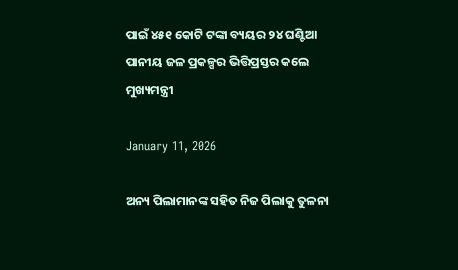ପାଇଁ ୪୫୧ କୋଟି ଟଙ୍କା ବ୍ୟୟର ୨୪ ଘଣ୍ଟିଆ ପାନୀୟ ଜଳ ପ୍ରକଳ୍ପର ଭିତ୍ତିପ୍ରସ୍ତର କଲେ ମୁଖ୍ୟମନ୍ତ୍ରୀ

January 11, 2026

ଅନ୍ୟ ପିଲାମାନଙ୍କ ସହିତ ନିଜ ପିଲାକୁ ତୁଳନା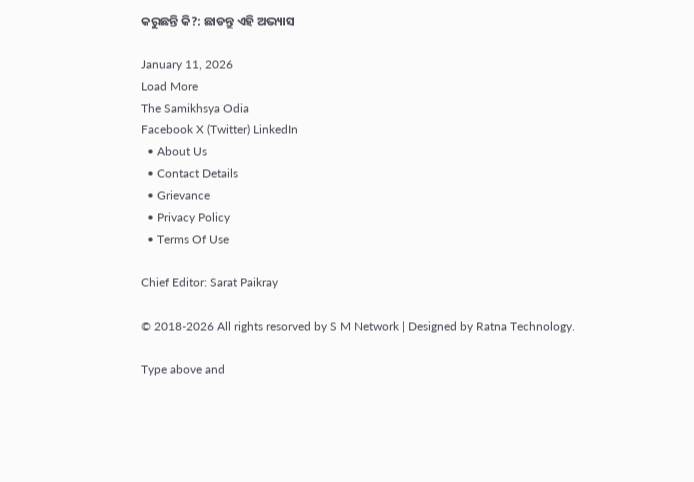କରୁଛନ୍ତି କି?: ଛାଡନ୍ତୁ ଏହି ଅଭ୍ୟାସ

January 11, 2026
Load More
The Samikhsya Odia
Facebook X (Twitter) LinkedIn
  • About Us
  • Contact Details
  • Grievance
  • Privacy Policy
  • Terms Of Use

Chief Editor: Sarat Paikray

© 2018-2026 All rights resorved by S M Network | Designed by Ratna Technology.

Type above and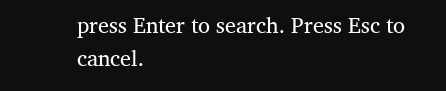press Enter to search. Press Esc to cancel.